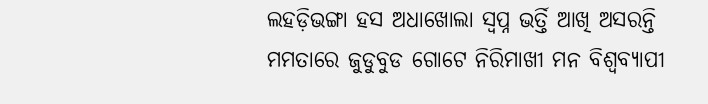ଲହଡ଼ିଭଙ୍ଗା ହସ ଅଧାଖୋଲା ସ୍ୱପ୍ନ ଭର୍ତ୍ତି ଆଖି ଅସରନ୍ତି ମମତାରେ ଜୁଡୁବୁଡ ଗୋଟେ ନିରିମାଖୀ ମନ ବିଶ୍ୱବ୍ୟାପୀ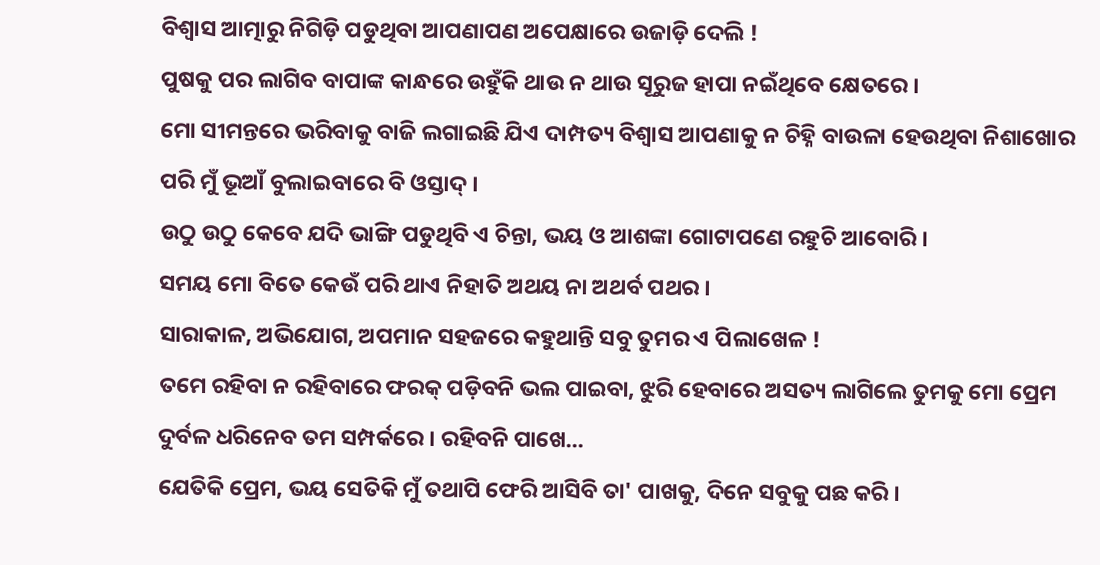ବିଶ୍ୱାସ ଆତ୍ମାରୁ ନିଗିଡ଼ି ପଡୁଥିବା ଆପଣାପଣ ଅପେକ୍ଷାରେ ଉଜାଡ଼ି ଦେଲି !
ପୁଷକୁ ପର ଲାଗିବ ବାପାଙ୍କ କାନ୍ଧରେ ଉହୁଁକି ଥାଉ ନ ଥାଉ ସୂରୁଜ ହାପା ନଇଁଥିବେ କ୍ଷେତରେ ।
ମୋ ସୀମନ୍ତରେ ଭରିବାକୁ ବାଜି ଲଗାଇଛି ଯିଏ ଦାମ୍ପତ୍ୟ ବିଶ୍ୱାସ ଆପଣାକୁ ନ ଚିହ୍ନି ବାଉଳା ହେଉଥିବା ନିଶାଖୋର ପରି ମୁଁ ଭୂଆଁ ବୁଲାଇବାରେ ବି ଓସ୍ତାଦ୍ ।
ଉଠୁ ଉଠୁ କେବେ ଯଦି ଭାଙ୍ଗି ପଡୁଥିବି ଏ ଚିନ୍ତା, ଭୟ ଓ ଆଶଙ୍କା ଗୋଟାପଣେ ରହୁଚି ଆବୋରି ।
ସମୟ ମୋ ବିତେ କେଉଁ ପରି ଥାଏ ନିହାତି ଅଥୟ ନା ଅଥର୍ବ ପଥର ।
ସାରାକାଳ, ଅଭିଯୋଗ, ଅପମାନ ସହଜରେ କହୁଥାନ୍ତି ସବୁ ତୁମର ଏ ପିଲାଖେଳ !
ତମେ ରହିବା ନ ରହିବାରେ ଫରକ୍ ପଡ଼ିବନି ଭଲ ପାଇବା, ଝୁରି ହେବାରେ ଅସତ୍ୟ ଲାଗିଲେ ତୁମକୁ ମୋ ପ୍ରେମ ଦୁର୍ବଳ ଧରିନେବ ତମ ସମ୍ପର୍କରେ । ରହିବନି ପାଖେ...
ଯେତିକି ପ୍ରେମ, ଭୟ ସେତିକି ମୁଁ ତଥାପି ଫେରି ଆସିବି ତା' ପାଖକୁ, ଦିନେ ସବୁକୁ ପଛ କରି ।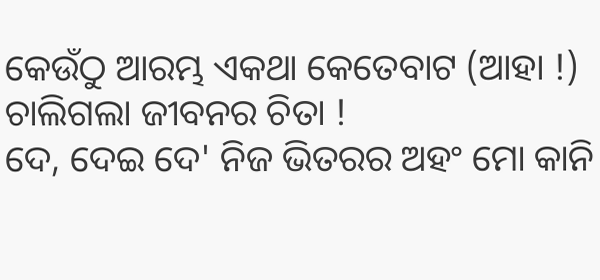କେଉଁଠୁ ଆରମ୍ଭ ଏକଥା କେତେବାଟ (ଆହା !) ଚାଲିଗଲା ଜୀବନର ଚିତା !
ଦେ, ଦେଇ ଦେ' ନିଜ ଭିତରର ଅହଂ ମୋ କାନି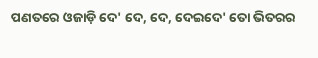ପଣତରେ ଓଜାଡ଼ି ଦେ' ଦେ, ଦେ, ଦେଇଦେ' ତୋ ଭିତରର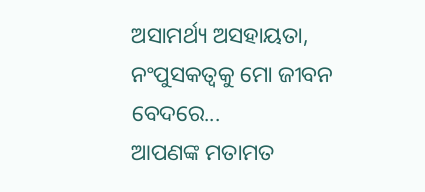ଅସାମର୍ଥ୍ୟ ଅସହାୟତା, ନଂପୁସକତ୍ୱକୁ ମୋ ଜୀବନ ବେଦରେ...
ଆପଣଙ୍କ ମତାମତ